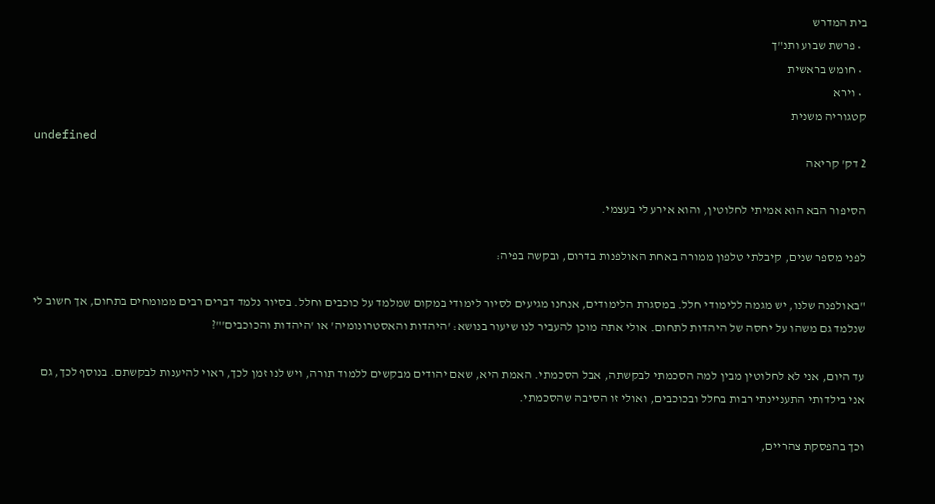בית המדרש
  • פרשת שבוע ותנ"ך
  • חומש בראשית
  • וירא
קטגוריה משנית
undefined
2 דק' קריאה

הסיפור הבא הוא אמיתי לחלוטין, והוא אירע לי בעצמי.

לפני מספר שנים, קיבלתי טלפון ממורה באחת האולפנות בדרום, ובקשה בפיה:

"באולפנה שלנו, יש מגמה ללימודי חלל. במסגרת הלימודים, אנחנו מגיעים לסיור לימודי במקום שמלמד על כוכבים וחלל. בסיור נלמד דברים רבים ממומחים בתחום, אך חשוב לי שנלמד גם משהו על יחסה של היהדות לתחום. אולי אתה מוכן להעביר לנו שיעור בנושא: 'היהדות והאסטרונומיה' או 'היהדות והכוכבים'"?

עד היום, אני לא לחלוטין מבין למה הסכמתי לבקשתה, אבל הסכמתי. האמת היא, שאם יהודים מבקשים ללמוד תורה, ויש לנו זמן לכך, ראוי להיענות לבקשתם. בנוסף לכך, גם אני בילדותי התעניינתי רבות בחלל ובכוכבים, ואולי זו הסיבה שהסכמתי.

וכך בהפסקת צהריים,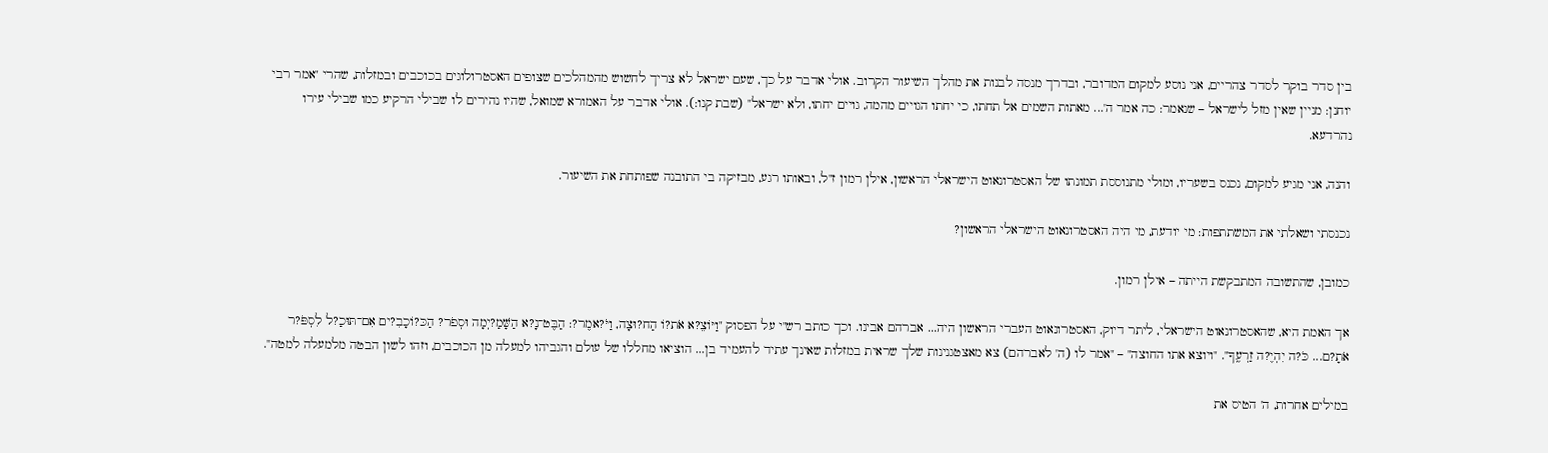בין סדר בוקר לסדר צהריים, אני נוסע למקום המדובר, ובדרך מנסה לבנות את מהלך השיעור הקרוב. אולי אדבר על כך, שעם ישראל לא צריך לחשוש מהמהלכים שצופים האסטרולוגים בכוכבים ובמזלות, שהרי "אמר רבי יוחנן: מניין שאין מזל לישראל – שנאמר: כה אמר ה'... מאתות השמים אל תחתו, כי יחתו הגויים מהמה, גויים יחתו, ולא ישראל" (שבת קנו:). אולי אדבר על האמורא שמואל, שהיו נהירים לו שבילי הרקיע כמו שבילי עירו נהרדעא.

והנה, אני מגיע למקום, נכנס בשעריו, ומולי מתנוססת תמונתו של האסטרונאוט הישראלי הראשון, אילן רמון ז"ל, ובאותו רגע, מבזיקה בי התובנה שפותחת את השיעור.

נכנסתי ושאלתי את המשתתפות: מי יודעת, מי היה האסטרונאוט הישראלי הראשון?

כמובן, שהתשובה המתבקשת הייתה – אילן רמון.

אך האמת היא, שהאסטרונאוט הישראלי, ליתר דיוק, האסטרונאוט העברי הראשון היה... אברהם אבינו. וכך כותב רש"י על הפסוק "וַיּוֹצֵ?א אֹת?וֹ הַח?וּצָה, וַיֹּ?אמֶר?: הַבֶּט־נָ?א הַשָּׁמַ?יְמָה וּסְפֹר? הַכּ?וֹכָבִ?ים אִם־תּוּכַ?ל לִסְפֹּ?ר אֹתָ?ם... כֹּ?ה יִהְיֶ?ה זַרְעֶֽךָ". "ויוצא אתו החוצה" – "אמר לו (ה' לאברהם) צא מאצטגנינות שלך שראית במזלות שאינך עתיד להעמיד בן... הוציאו מחללו של עולם והגביהו למעלה מן הכוכבים, וזהו לשון הבטה מלמעלה למטה".

במילים אחרות, ה' הטיס את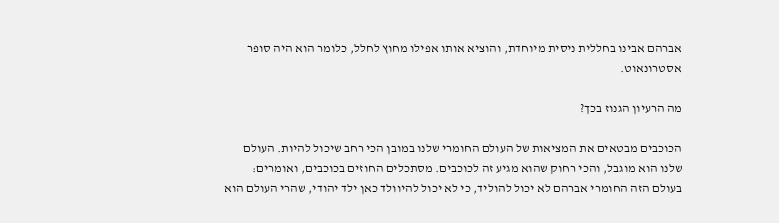אברהם אבינו בחללית ניסית מיוחדת, והוציא אותו אפילו מחוץ לחלל, כלומר הוא היה סופר אסטרונאוט.

מה הרעיון הגנוז בכך?

הכוכבים מבטאים את המציאות של העולם החומרי שלנו במובן הכי רחב שיכול להיות. העולם שלנו הוא מוגבל, והכי רחוק שהוא מגיע זה לכוכבים. מסתכלים החוזים בכוכבים, ואומרים: בעולם הזה החומרי אברהם לא יכול להוליד, כי לא יכול להיוולד כאן ילד יהודי, שהרי העולם הוא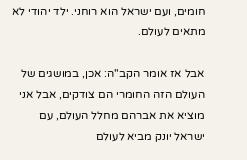חומים, ועם ישראל הוא רוחני. ילד יהודי לא מתאים לעולם.

אבל אז אומר הקב"ה: אכן, במושגים של העולם הזה החומרי הם צודקים, אבל אני מוציא את אברהם מחלל העולם, עם ישראל יונק מביא לעולם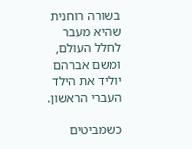בשורה רוחנית שהיא מעבר לחלל העולם, ומשם אברהם יוליד את הילד העברי הראשון.

כשמביטים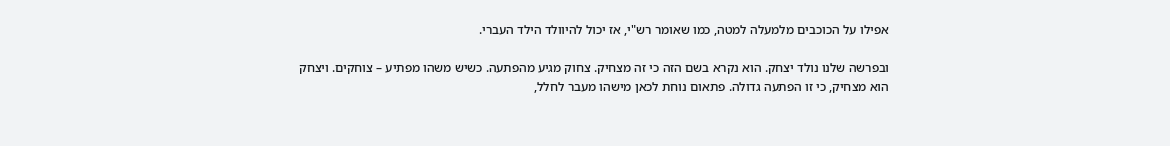אפילו על הכוכבים מלמעלה למטה, כמו שאומר רש"י, אז יכול להיוולד הילד העברי.

ובפרשה שלנו נולד יצחק. הוא נקרא בשם הזה כי זה מצחיק. צחוק מגיע מהפתעה. כשיש משהו מפתיע – צוחקים. ויצחק הוא מצחיק, כי זו הפתעה גדולה. פתאום נוחת לכאן מישהו מעבר לחלל,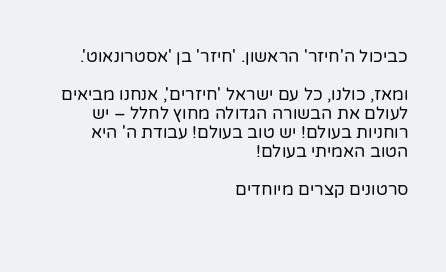כביכול ה'חיזר' הראשון. 'חיזר' בן 'אסטרונאוט'.

ומאז, כולנו, כל עם ישראל 'חיזרים', אנחנו מביאים לעולם את הבשורה הגדולה מחוץ לחלל – יש רוחניות בעולם! יש טוב בעולם! עבודת ה' היא הטוב האמיתי בעולם!

סרטונים קצרים מיוחדים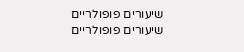שיעורים פופולריים
שיעורים פופולריים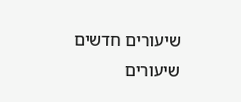שיעורים חדשים
שיעורים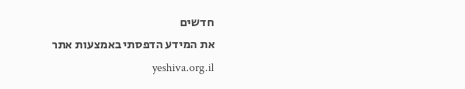חדשים
את המידע הדפסתי באמצעות אתר yeshiva.org.il